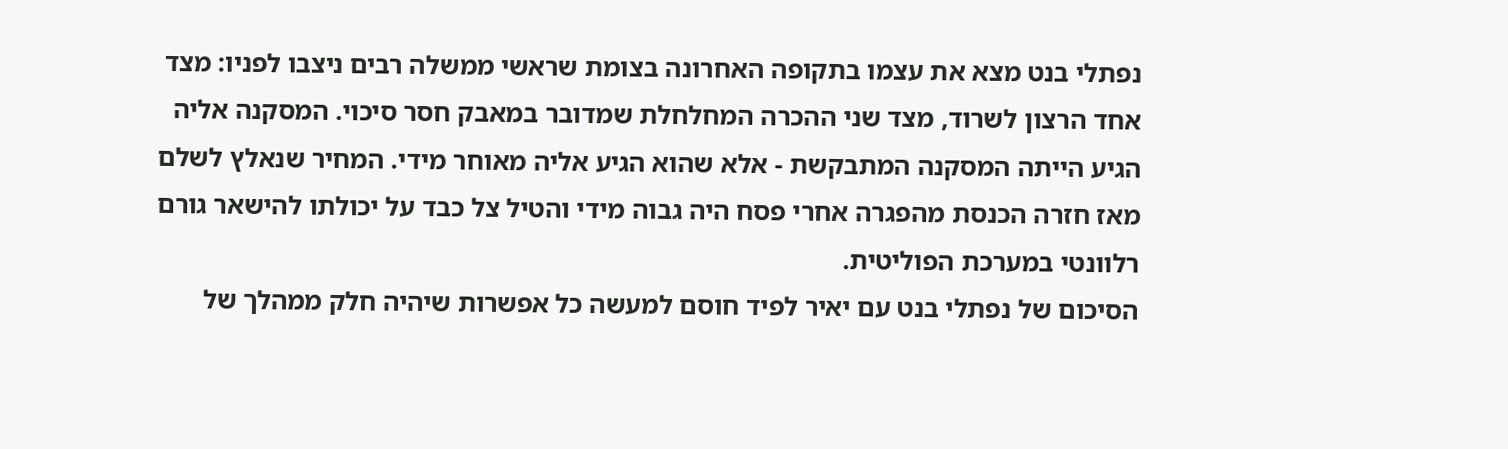נפתלי בנט מצא את עצמו בתקופה האחרונה בצומת שראשי ממשלה רבים ניצבו לפניו: מצד אחד הרצון לשרוד, מצד שני ההכרה המחלחלת שמדובר במאבק חסר סיכוי. המסקנה אליה הגיע הייתה המסקנה המתבקשת - אלא שהוא הגיע אליה מאוחר מידי. המחיר שנאלץ לשלם מאז חזרה הכנסת מהפגרה אחרי פסח היה גבוה מידי והטיל צל כבד על יכולתו להישאר גורם רלוונטי במערכת הפוליטית.
הסיכום של נפתלי בנט עם יאיר לפיד חוסם למעשה כל אפשרות שיהיה חלק ממהלך של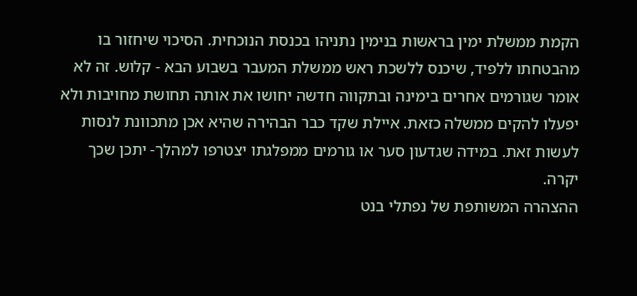הקמת ממשלת ימין בראשות בנימין נתניהו בכנסת הנוכחית. הסיכוי שיחזור בו מהבטחתו ללפיד, שיכנס ללשכת ראש ממשלת המעבר בשבוע הבא - קלוש. זה לא אומר שגורמים אחרים בימינה ובתקווה חדשה יחושו את אותה תחושת מחויבות ולא יפעלו להקים ממשלה כזאת. איילת שקד כבר הבהירה שהיא אכן מתכוונת לנסות לעשות זאת. במידה שגדעון סער או גורמים ממפלגתו יצטרפו למהלך- יתכן שכך יקרה.
ההצהרה המשותפת של נפתלי בנט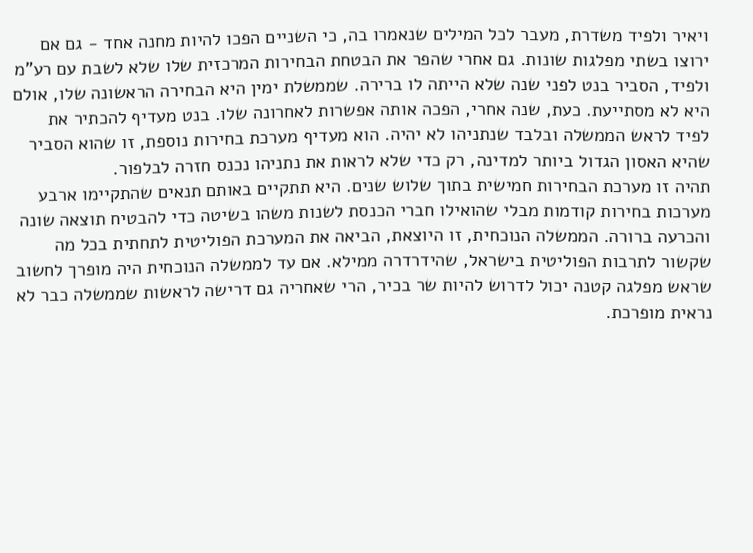ויאיר ולפיד משדרת, מעבר לכל המילים שנאמרו בה, כי השניים הפכו להיות מחנה אחד - גם אם ירוצו בשתי מפלגות שונות. גם אחרי שהפר את הבטחת הבחירות המרכזית שלו שלא לשבת עם רע"מ ולפיד, הסביר בנט לפני שנה שלא הייתה לו ברירה. שממשלת ימין היא הבחירה הראשונה שלו, אולם היא לא מסתייעת. כעת, שנה אחרי, הפכה אותה אפשרות לאחרונה שלו. בנט מעדיף להכתיר את לפיד לראש הממשלה ובלבד שנתניהו לא יהיה. הוא מעדיף מערכת בחירות נוספת, זו שהוא הסביר שהיא האסון הגדול ביותר למדינה, רק כדי שלא לראות את נתניהו נכנס חזרה לבלפור.
תהיה זו מערכת הבחירות חמישית בתוך שלוש שנים. היא תתקיים באותם תנאים שהתקיימו ארבע מערכות בחירות קודמות מבלי שהואילו חברי הכנסת לשנות משהו בשיטה כדי להבטיח תוצאה שונה והכרעה ברורה. הממשלה הנוכחית, זו היוצאת, הביאה את המערכת הפוליטית לתחתית בכל מה שקשור לתרבות הפוליטית בישראל, שהידרדרה ממילא. אם עד לממשלה הנוכחית היה מופרך לחשוב שראש מפלגה קטנה יכול לדרוש להיות שר בכיר, הרי שאחריה גם דרישה לראשות שממשלה כבר לא נראית מופרכת.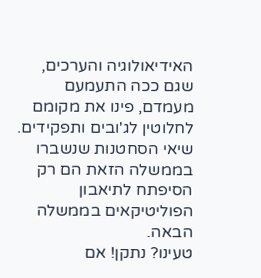האידיאולוגיה והערכים, שגם ככה התעמעם מעמדם, פינו את מקומם לחלוטין לג'ובים ותפקידים. שיאי הסחטנות שנשברו בממשלה הזאת הם רק הסיפתח לתיאבון הפוליטיקאים בממשלה הבאה.
טעינו? נתקן! אם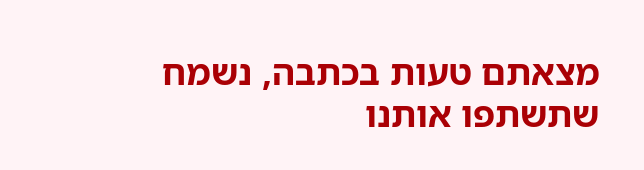מצאתם טעות בכתבה, נשמח שתשתפו אותנו